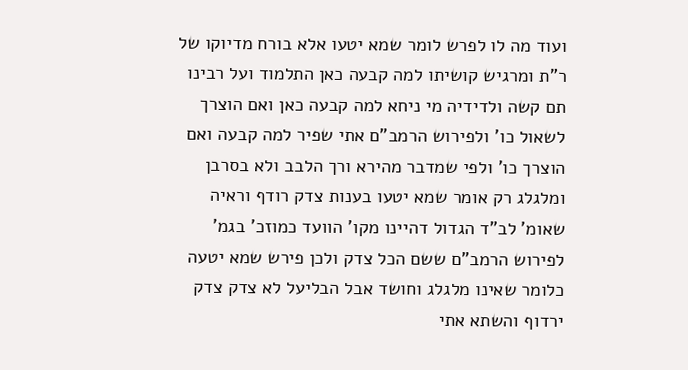ועוד מה לו לפרש לומר שמא יטעו אלא בורח מדיוקו של ר"ת ומרגיש קושיתו למה קבעה כאן התלמוד ועל רבינו תם קשה ולדידיה מי ניחא למה קבעה כאן ואם הוצרך לשאול כו' ולפירוש הרמב"ם אתי שפיר למה קבעה ואם הוצרך כו' ולפי שמדבר מהירא ורך הלבב ולא בסרבן ומלגלג רק אומר שמא יטעו בענות צדק רודף וראיה שאומ' לב"ד הגדול דהיינו מקו' הוועד כמוזכ' בגמ' לפירוש הרמב"ם ששם הכל צדק ולכן פירש שמא יטעה כלומר שאינו מלגלג וחושד אבל הבליעל לא צדק צדק ירדוף והשתא אתי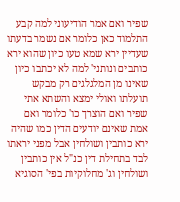שפיר ואם אמר הודיעוני למה קבע התלמוד כאן כלומר אם נשמר בדעתו שעדיין ירא שמא טעו כיון שהוא ירא כותבים ונותני' למה לא יכתבו כיון שאינו מן המלגלגים רק מבקש תועלתו ואולי ימצא והשתא אתי שפיר ואם הוצרך כו' כלומר ואם אמת שאינם יודעים הדין כמו שהיה ירא כותבין ושולחין אבל מפני יראתו לבד בתחילת דין כנ"ל אין כותבין ושולחין וג' מחלוקיות בפי' הסוגיא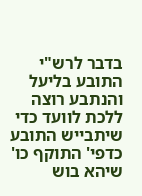בדבר לרש"י התובע בליעל והנתבע רוצה ללכת לוועד כדי שיתבייש התובע כדפי' התוקף כו' שיהא בוש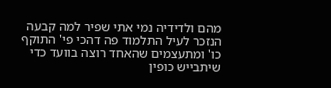מהם ולדידיה נמי אתי שפיר למה קבעה הנזכר לעיל התלמוד פה דהכי פי' התוקף כו' ומתעצמים שהאחד רוצה בוועד כדי שיתבייש כופין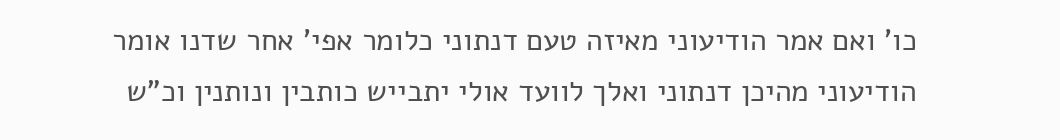כו' ואם אמר הודיעוני מאיזה טעם דנתוני כלומר אפי' אחר שדנו אומר הודיעוני מהיכן דנתוני ואלך לוועד אולי יתבייש כותבין ונותנין וכ"ש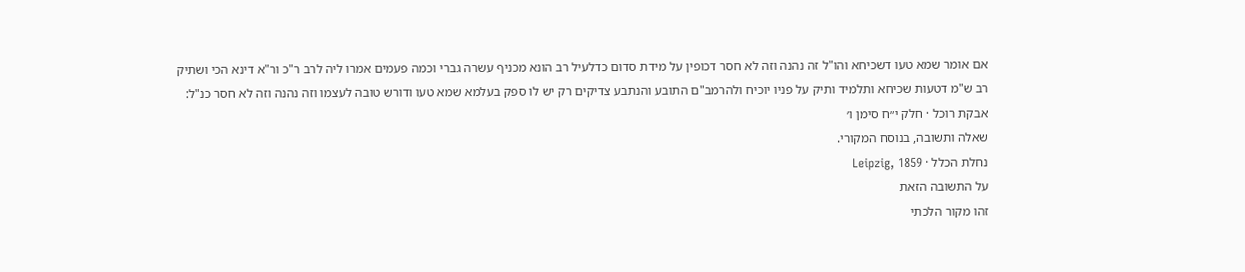אם אומר שמא טעו דשכיחא והו"ל זה נהנה וזה לא חסר דכופין על מידת סדום כדלעיל רב הונא מכניף עשרה גברי וכמה פעמים אמרו ליה לרב ר"כ ור"א דינא הכי ושתיק רב ש"מ דטעות שכיחא ותלמיד ותיק על פניו יוכיח ולהרמב"ם התובע והנתבע צדיקים רק יש לו ספק בעלמא שמא טעו ודורש טובה לעצמו וזה נהנה וזה לא חסר כנ"ל:
אבקת רוכל · חלק י״ח סימן ו׳
שאלה ותשובה, בנוסח המקורי.
נחלת הכלל · Leipzig, 1859
על התשובה הזאת
זהו מקור הלכתי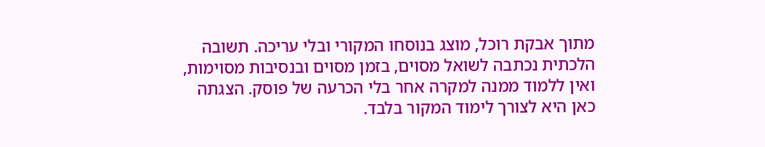מתוך אבקת רוכל, מוצג בנוסחו המקורי ובלי עריכה. תשובה הלכתית נכתבה לשואל מסוים, בזמן מסוים ובנסיבות מסוימות, ואין ללמוד ממנה למקרה אחר בלי הכרעה של פוסק. הצגתה כאן היא לצורך לימוד המקור בלבד.